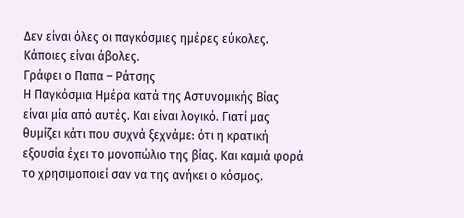Δεν είναι όλες οι παγκόσμιες ημέρες εύκολες. Κάποιες είναι άβολες.
Γράφει ο Παπα – Ράτσης
Η Παγκόσμια Ημέρα κατά της Αστυνομικής Βίας είναι μία από αυτές. Και είναι λογικό. Γιατί μας θυμίζει κάτι που συχνά ξεχνάμε: ότι η κρατική εξουσία έχει το μονοπώλιο της βίας. Και καμιά φορά το χρησιμοποιεί σαν να της ανήκει ο κόσμος.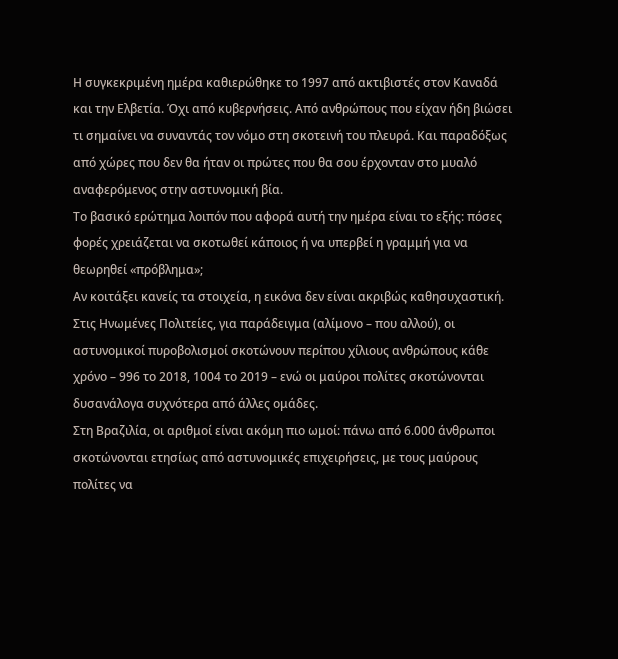Η συγκεκριμένη ημέρα καθιερώθηκε το 1997 από ακτιβιστές στον Καναδά και την Ελβετία. Όχι από κυβερνήσεις. Από ανθρώπους που είχαν ήδη βιώσει τι σημαίνει να συναντάς τον νόμο στη σκοτεινή του πλευρά. Και παραδόξως από χώρες που δεν θα ήταν οι πρώτες που θα σου έρχονταν στο μυαλό αναφερόμενος στην αστυνομική βία.
Το βασικό ερώτημα λοιπόν που αφορά αυτή την ημέρα είναι το εξής: πόσες φορές χρειάζεται να σκοτωθεί κάποιος ή να υπερβεί η γραμμή για να θεωρηθεί «πρόβλημα»;
Αν κοιτάξει κανείς τα στοιχεία, η εικόνα δεν είναι ακριβώς καθησυχαστική. Στις Ηνωμένες Πολιτείες, για παράδειγμα (αλίμονο – που αλλού), οι αστυνομικοί πυροβολισμοί σκοτώνουν περίπου χίλιους ανθρώπους κάθε χρόνο – 996 το 2018, 1004 το 2019 – ενώ οι μαύροι πολίτες σκοτώνονται δυσανάλογα συχνότερα από άλλες ομάδες.
Στη Βραζιλία, οι αριθμοί είναι ακόμη πιο ωμοί: πάνω από 6.000 άνθρωποι σκοτώνονται ετησίως από αστυνομικές επιχειρήσεις, με τους μαύρους πολίτες να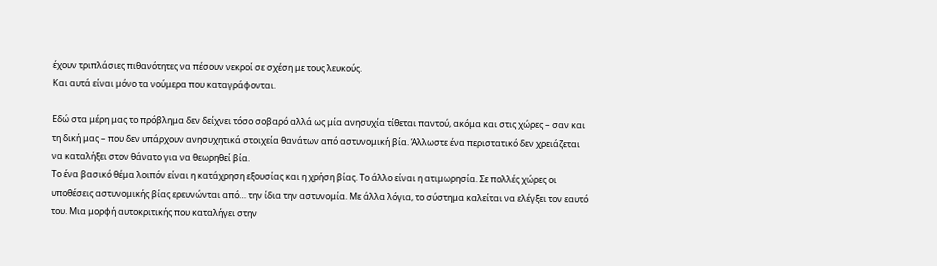έχουν τριπλάσιες πιθανότητες να πέσουν νεκροί σε σχέση με τους λευκούς.
Και αυτά είναι μόνο τα νούμερα που καταγράφονται.

Εδώ στα μέρη μας το πρόβλημα δεν δείχνει τόσο σοβαρό αλλά ως μία ανησυχία τίθεται παντού, ακόμα και στις χώρες – σαν και τη δική μας – που δεν υπάρχουν ανησυχητικά στοιχεία θανάτων από αστυνομική βία. Άλλωστε ένα περιστατικό δεν χρειάζεται να καταλήξει στον θάνατο για να θεωρηθεί βία.
Το ένα βασικό θέμα λοιπόν είναι η κατάχρηση εξουσίας και η χρήση βίας. Το άλλο είναι η ατιμωρησία. Σε πολλές χώρες οι υποθέσεις αστυνομικής βίας ερευνώνται από… την ίδια την αστυνομία. Με άλλα λόγια, το σύστημα καλείται να ελέγξει τον εαυτό του. Μια μορφή αυτοκριτικής που καταλήγει στην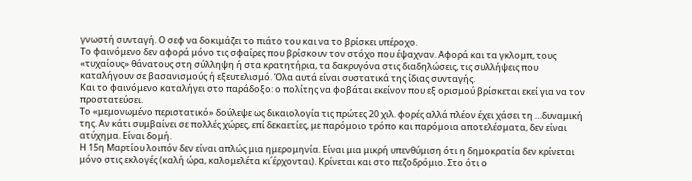γνωστή συνταγή. Ο σεφ να δοκιμάζει το πιάτο του και να το βρίσκει υπέροχο.
Το φαινόμενο δεν αφορά μόνο τις σφαίρες που βρίσκουν τον στόχο που έψαχναν. Αφορά και τα γκλομπ, τους «τυχαίους» θάνατους στη σύλληψη ή στα κρατητήρια, τα δακρυγόνα στις διαδηλώσεις, τις συλλήψεις που καταλήγουν σε βασανισμούς ή εξευτελισμό. Όλα αυτά είναι συστατικά της ίδιας συνταγής.
Και το φαινόμενο καταλήγει στο παράδοξο: ο πολίτης να φοβάται εκείνον που εξ ορισμού βρίσκεται εκεί για να τον προστατεύσει.
Το «μεμονωμένο περιστατικό» δούλεψε ως δικαιολογία τις πρώτες 20 χιλ. φορές αλλά πλέον έχει χάσει τη …δυναμική της. Αν κάτι συμβαίνει σε πολλές χώρες, επί δεκαετίες, με παρόμοιο τρόπο και παρόμοια αποτελέσματα, δεν είναι ατύχημα. Είναι δομή.
Η 15η Μαρτίου λοιπόν δεν είναι απλώς μια ημερομηνία. Είναι μια μικρή υπενθύμιση ότι η δημοκρατία δεν κρίνεται μόνο στις εκλογές (καλή ώρα, καλομελέτα κι΄έρχονται). Κρίνεται και στο πεζοδρόμιο. Στο ότι ο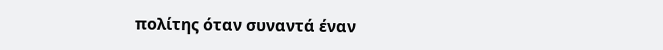πολίτης όταν συναντά έναν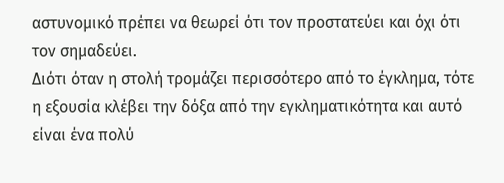αστυνομικό πρέπει να θεωρεί ότι τον προστατεύει και όχι ότι τον σημαδεύει.
Διότι όταν η στολή τρομάζει περισσότερο από το έγκλημα, τότε η εξουσία κλέβει την δόξα από την εγκληματικότητα και αυτό είναι ένα πολύ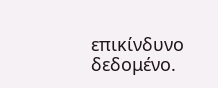επικίνδυνο δεδομένο.